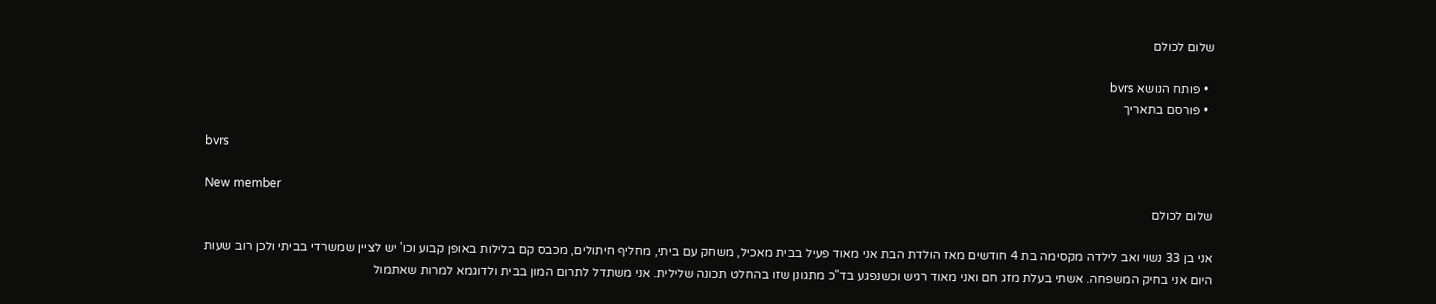שלום לכולם

  • פותח הנושא bvrs
  • פורסם בתאריך

bvrs

New member
שלום לכולם

אני בן 33 נשוי ואב לילדה מקסימה בת 4 חודשים מאז הולדת הבת אני מאוד פעיל בבית מאכיל, משחק עם ביתי, מחליף חיתולים, מכבס קם בלילות באופן קבוע וכו' יש לציין שמשרדי בביתי ולכן רוב שעות היום אני בחיק המשפחה. אשתי בעלת מזג חם ואני מאוד רגיש וכשנפגע בד"כ מתגונן שזו בהחלט תכונה שלילית. אני משתדל לתרום המון בבית ולדוגמא למרות שאתמול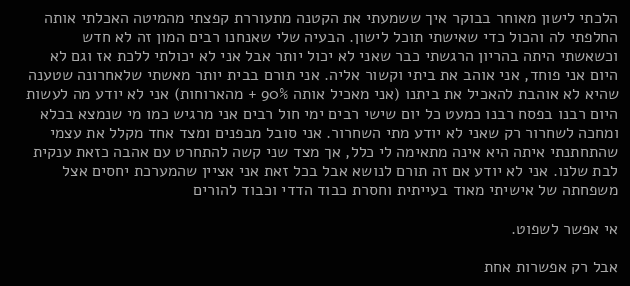הלכתי לישון מאוחר בבוקר איך ששמעתי את הקטנה מתעוררת קפצתי מהמיטה האכלתי אותה החלפתי לה והכול כדי שאישתי תוכל לישון. הבעיה שלי שאנחנו רבים המון זה לא חדש וכשאשתי היתה בהריון הרגשתי כבר שאני לא יכול יותר אבל אני לא יכולתי ללכת אז וגם לא היום אני פוחד, אני אוהב את ביתי וקשור אליה. אני תורם בבית יותר מאשתי שלאחרונה שטענה שהיא לא אוהבת להאכיל את ביתנו (אני מאכיל אותה 90% + מהארוחות) אני לא יודע מה לעשות היום רבנו בפסח רבנו כמעט כל יום שישי רבים ימי חול רבים אני מרגיש כמו מי שנמצא בכלא ומחכה לשחרור רק שאני לא יודע מתי השחרור. אני סובל מבפנים ומצד אחד מקלל את עצמי שהתחתנתי איתה היא אינה מתאימה לי כלל, אך מצד שני קשה להתחרט עם אהבה כזאת ענקית לבת שלנו. אני לא יודע אם זה תורם לנושא אבל בכל זאת אני אציין שהמערכת יחסים אצל משפחתה של אישיתי מאוד בעייתית וחסרת כבוד הדדי וכבוד להורים

אי אפשר לשפוט.

אבל רק אפשרות אחת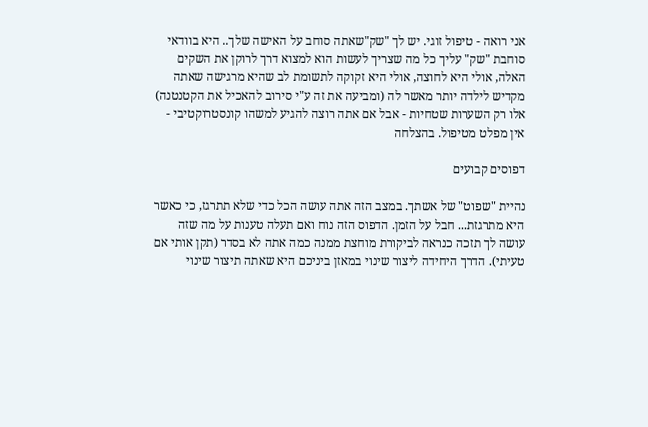אני רואה - טיפול זוגי. יש לך "שק"שאתה סוחב על האישה שלך.. היא בוודאי סוחבת "שק" עליך כל מה שצריך לעשות הוא למצוא דרך לרוקן את השקים האלה, אולי היא לחוצה, אולי היא זקוקה לתשומת לב שהיא מרגישה שאתה מקדיש לילדה יותר מאשר לה (ומביעה את זה ע"י סירוב להאכיל את הקטנטנה) אלו רק השערות שטחיות - אבל אם אתה רוצה להגיע למשהו קונסטרוקטיבי - אין מפלט מטיפול. בהצלחה

דפוסים קבועים

נהיית "שפוט" של אשתך. במצב הזה אתה עושה הכל כדי שלא תתרגז, כי כאשר היא מתרגזת... חבל על הזמן. הדפוס הזה נוח ואם תעלה טענות על מה שזה עושה לך תזכה כנראה לביקורת מוחצת ממנה כמה אתה לא בסדר (תקן אותי אם טעיתי). הדרך היחידה ליצור שינוי במאזן ביניכם היא שאתה תיצור שינוי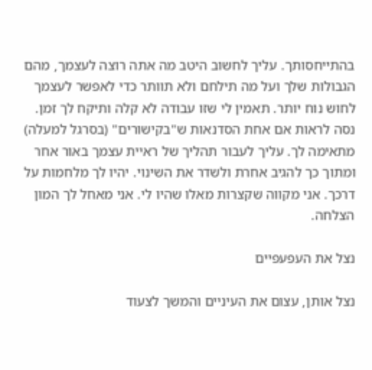בהתייחסותך. עליך לחשוב היטב מה אתה רוצה לעצמך, מהם הגבולות שלך ועל מה תילחם ולא תוותר כדי לאפשר לעצמך לחוש נוח יותר. תאמין לי שזו עבודה לא קלה ותיקח לך זמן. נסה לראות אם אחת הסדנאות ש"בקישורים" (בסרגל למעלה) מתאימה לך. עליך לעבור תהליך של ראיית עצמך באור אחר ומתוך כך להגיב אחרת ולשדר את השינוי. יהיו לך מלחמות על דרכך. אני מקווה שקצרות מאלו שהיו לי. אני מאחל לך המון הצלחה.

נצל את העפעפיים

נצל אותן, עצום את העיניים והמשך לצעוד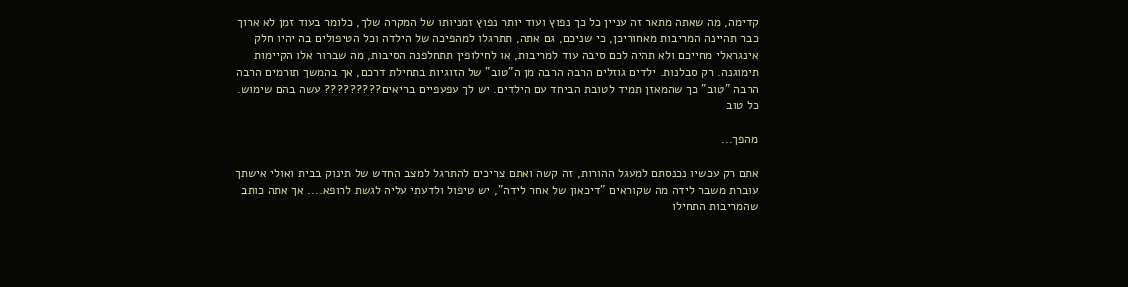קדימה, מה שאתה מתאר זה עניין כל כך נפוץ ועוד יותר נפוץ זמניותו של המקרה שלך, כלומר בעוד זמן לא ארוך כבר תהיינה המריבות מאחוריכן, כי שניכם, גם אתה, תתרגלו למהפיכה של הילדה וכל הטיפולים בה יהיו חלק אינגראלי מחייכם ולא תהיה לכם סיבה עוד למריבות, או לחילופין תתחלפנה הסיבות, מה שברור אלו הקיימות תימוגנה. רק סבלנות. ילדים גוזלים הרבה הרבה מן ה"טוב" של הזוגיות בתחילת דרכם, אך בהמשך תורמים הרבה הרבה "טוב" כך שהמאזן תמיד לטובת הביחד עם הילדים. יש לך עפעפיים בריאים????????? עשה בהם שימוש. כל טוב

מהפך...

אתם רק עכשיו נכנסתם למעגל ההורות, זה קשה ואתם צריכים להתרגל למצב החדש של תינוק בבית ואולי אישתך עוברת משבר לידה מה שקוראים "דיכאון של אחר לידה", יש טיפול ולדעתי עליה לגשת לרופא.... אך אתה כותב שהמריבות התחילו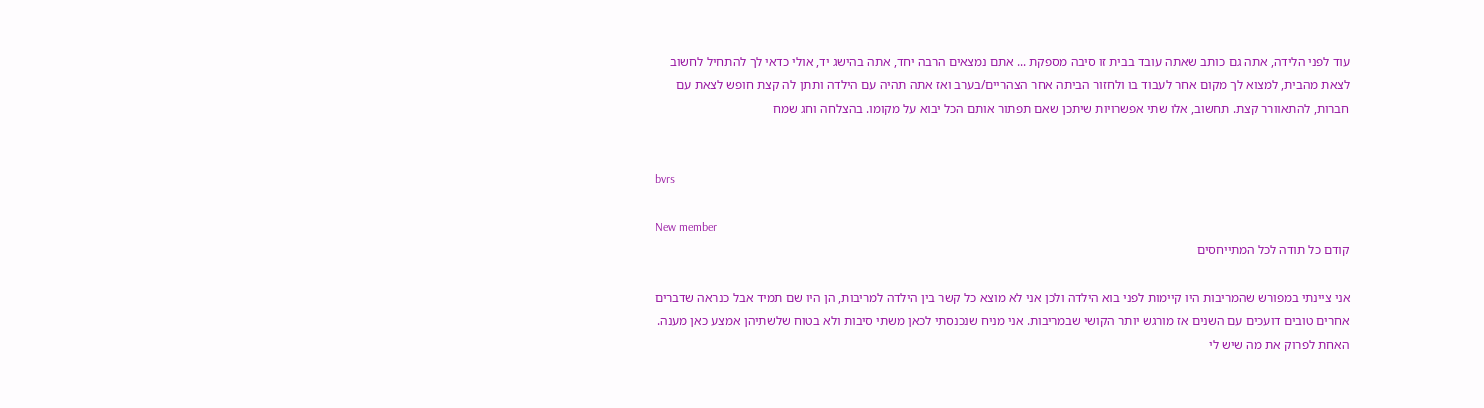עוד לפני הלידה, אתה גם כותב שאתה עובד בבית זו סיבה מספקת ... אתם נמצאים הרבה יחד, אתה בהישג יד, אולי כדאי לך להתחיל לחשוב לצאת מהבית, למצוא לך מקום אחר לעבוד בו ולחזור הביתה אחר הצהריים/בערב ואז אתה תהיה עם הילדה ותתן לה קצת חופש לצאת עם חברות, להתאוורר קצת. תחשוב, אלו שתי אפשרויות שיתכן שאם תפתור אותם הכל יבוא על מקומו. בהצלחה וחג שמח


bvrs

New member
קודם כל תודה לכל המתייחסים

אני ציינתי במפורש שהמריבות היו קיימות לפני בוא הילדה ולכן אני לא מוצא כל קשר בין הילדה למריבות, הן היו שם תמיד אבל כנראה שדברים אחרים טובים דועכים עם השנים אז מורגש יותר הקושי שבמריבות. אני מניח שנכנסתי לכאן משתי סיבות ולא בטוח שלשתיהן אמצע כאן מענה. האחת לפרוק את מה שיש לי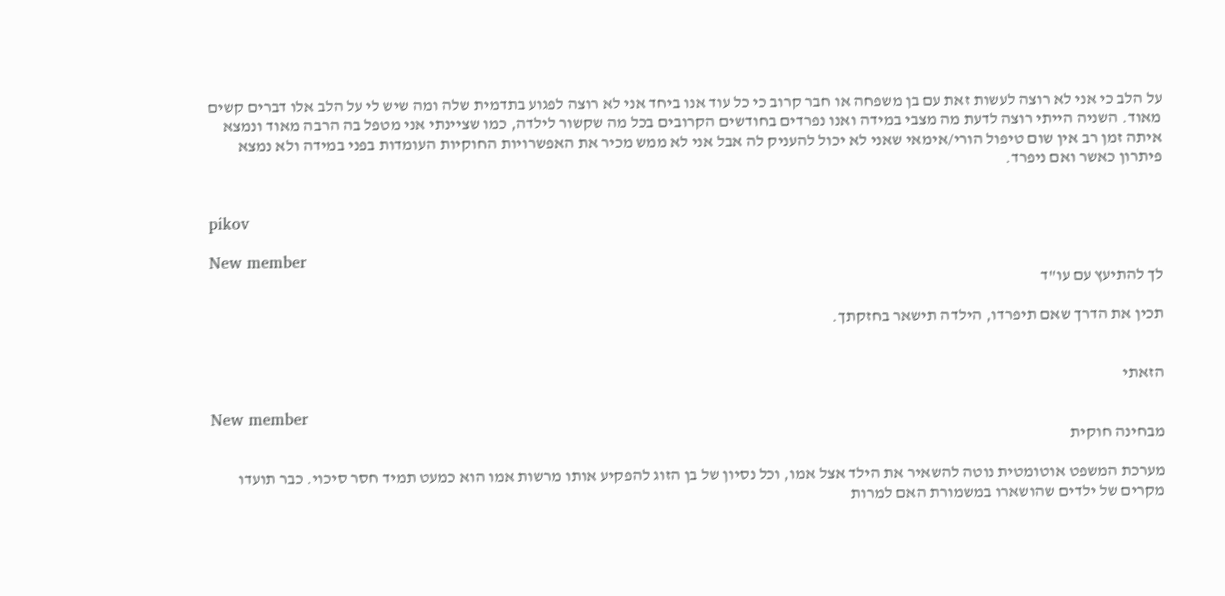על הלב כי אני לא רוצה לעשות זאת עם בן משפחה או חבר קרוב כי כל עוד אנו ביחד אני לא רוצה לפגוע בתדמית שלה ומה שיש לי על הלב אלו דברים קשים מאוד. השניה הייתי רוצה לדעת מה מצבי במידה ואנו נפרדים בחודשים הקרובים בכל מה שקשור לילדה, כמו שציינתי אני מטפל בה הרבה מאוד ונמצא איתה זמן רב אין שום טיפול הורי/אימאי שאני לא יכול להעניק לה אבל אני לא ממש מכיר את האפשרויות החוקיות העומדות בפני במידה ולא נמצא פיתרון כאשר ואם ניפרד.


pikov

New member
לך להתיעץ עם עו"ד

תכין את הדרך שאם תיפרדו, הילדה תישאר בחזקתך.


הזאתי

New member
מבחינה חוקית

מערכת המשפט אוטומטית נוטה להשאיר את הילד אצל אמו, וכל נסיון של בן הזוג להפקיע אותו מרשות אמו הוא כמעט תמיד חסר סיכוי. כבר תועדו מקרים של ילדים שהושארו במשמורת האם למרות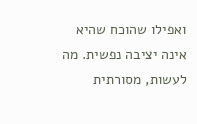ואפילו שהוכח שהיא אינה יציבה נפשית. מה לעשות, מסורתית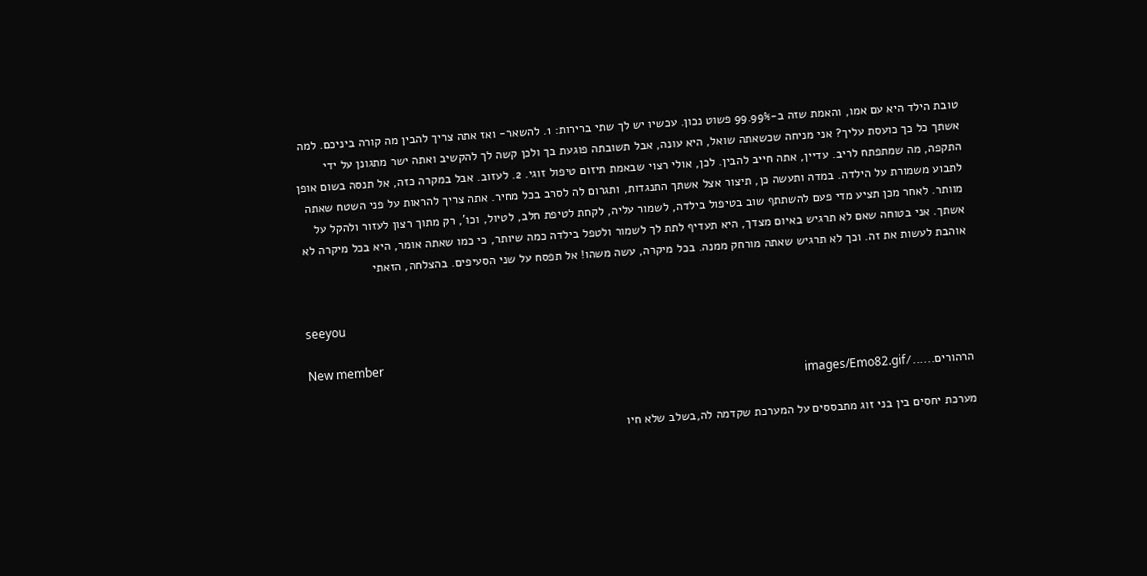טובת הילד היא עם אמו, והאמת שזה ב-99.99% פשוט נכון. עכשיו יש לך שתי ברירות: 1. להשאר- ואז אתה צריך להבין מה קורה ביניכם. למה אשתך כל כך כועסת עליך? אני מניחה שכשאתה שואל, היא עונה, אבל תשובתה פוגעת בך ולכן קשה לך להקשיב ואתה ישר מתגונן על ידי התקפה, מה שמתפתח לריב. עדיין, אתה חייב להבין. לכן, אולי רצוי שבאמת תיזום טיפול זוגי. 2. לעזוב. אבל במקרה כזה, אל תנסה בשום אופן לתבוע משמורת על הילדה. במדה ותעשה כן, תיצור אצל אשתך התנגדות, ותגרום לה לסרב בכל מחיר. אתה צריך להראות על פני השטח שאתה מוותר. לאחר מכן תציע מדי פעם להשתתף שוב בטיפול בילדה, לשמור עליה, לקחת לטיפת חלב, לטיול, וכו', רק מתוך רצון לעזור ולהקל על אשתך. אני בטוחה שאם לא תרגיש באיום מצדך, היא תעדיף לתת לך לשמור ולטפל בילדה כמה שיותר, כי כמו שאתה אומר, היא בכל מיקרה לא אוהבת לעשות את זה. וכך לא תרגיש שאתה מורחק ממנה. בכל מיקרה, עשה משהו! אל תפסח על שני הסעיפים. בהצלחה, הזאתי


seeyou

New member
הרהורים....../images/Emo82.gif

מערכת יחסים בין בני זוג מתבססים על המערכת שקדמה לה,בשלב שלא חיו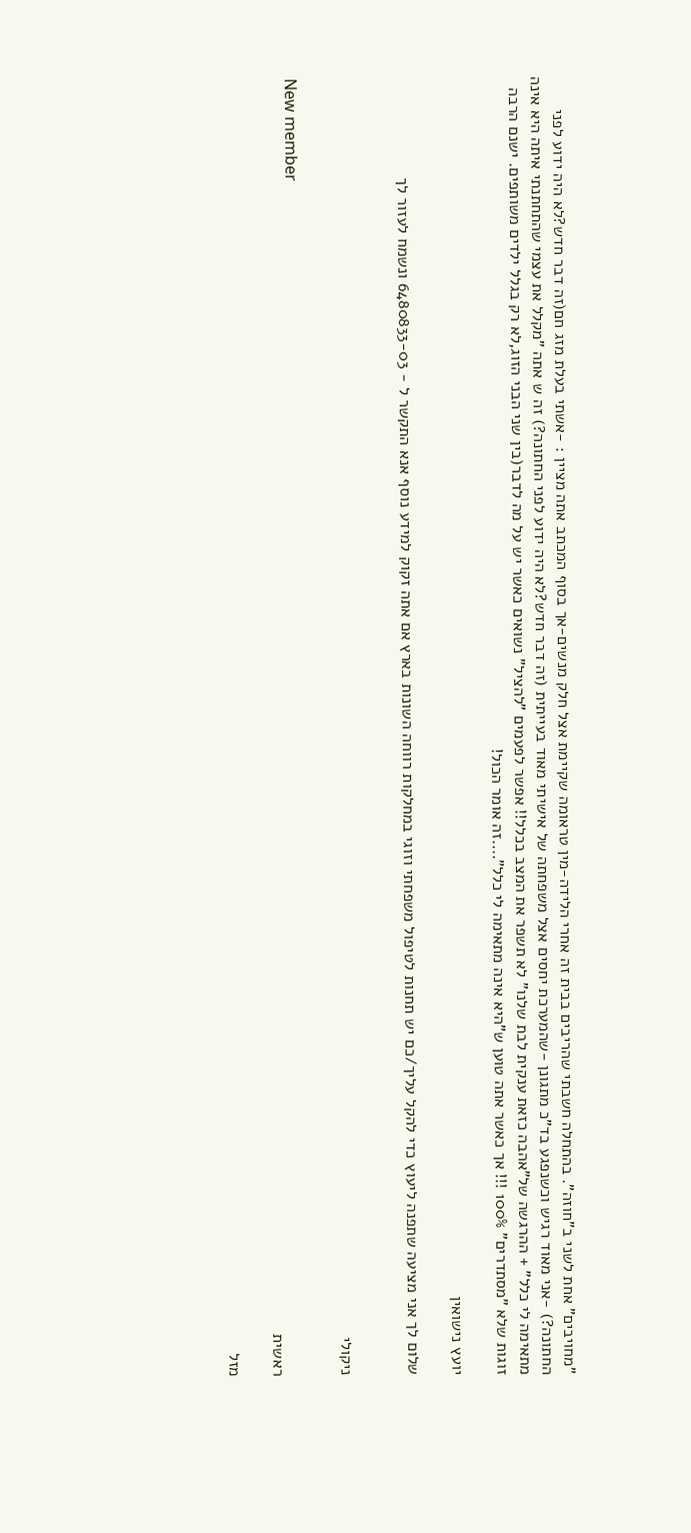"מחויבים" אחת לשני ב"חוזה". בהתחלה חשבתי שהריבים בבית זה אחרי הלידה-מין טראומה שקיימת אצל חלק מנשים-אך בסוף המכתב אתה מציין : -אשתי בעלת מזג חם(זה דבר חדש?לא היה ידוע לפני החתונה?) -אני מאוד רגיש וכשנפגע בד"כ מתגונן -שהמערכת יחסים אצל משפחתה של אישיתי מאוד בעייתית (זה דבר חדש?לא היה ידוע לפני החתונה?) זה ש אתה "מקלל את עצמי שהתחתנתי איתה היא אינה מתאימה לי כלל" + ההרגשה של"אהבה כזאת ענקית לבת שלנו" לא תשפר את המצב בכלל!! אפשר לפעמים "להציל" נשואים כאשר יש על מה לדבר(בין שני הבני הזוג,לא רק בגלל ילדים משותפים. ישנם הרבה זוגות שלא "מסתדרים" 100% !!! אך כאשר אתה טוען ש"היא אינה מתאימה לי כלל"....זה אומר הכול!

יועץ נישואין

שלום לך אני מציעה שתפנה ליעוץ כדי להקל עליך/כם יש תחנות לטיפול משפחתי וזוגי במחלקות רווחה השונות בארץ אם אתה זקוק למידע נוסף אנא התקשר ל - 6480833-03 ונשמח לעזור לך


ניקולי

New member
ראשית

מזל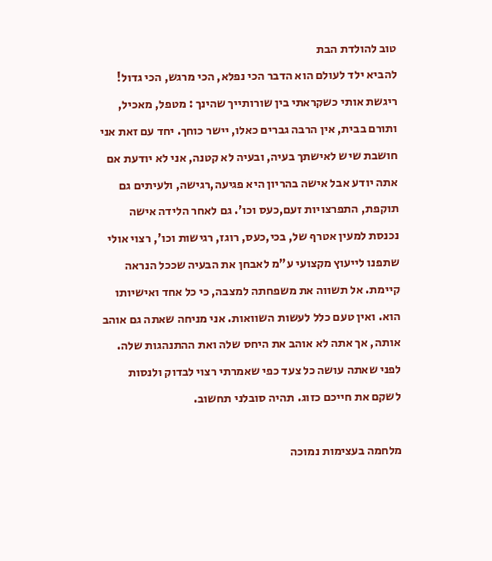טוב להולדת הבת
להביא ילד לעולם הוא הדבר הכי נפלא, הכי מרגש, הכי גדול! ריגשת אותי כשקראתי בין שורותייך שהינך : מטפל, מאכיל, ותורם בבית, אין הרבה גברים כאלו, יישר כוחך. יחד עם זאת אני חושבת שיש לאישתך בעיה, ובעיה לא קטנה, אני לא יודעת אם אתה יודע אבל אישה בהריון היא פגיעה,רגישה, ולעיתים גם תוקפת, התפרצויות זעם,כעס וכו'. גם לאחר הלידה אישה נכנסת למעין אטרף של, בכי,כעס, רוגז, רגישות וכו', רצוי אולי שתפנו לייעוץ מקצועי ע"מ לאבחן את הבעיה שככל הנראה קיימת. אל תשווה את משפחתה למצבה, כי כל אחד ואישיותו הוא. ואין טעם כלל לעשות השוואות. אני מניחה שאתה גם אוהב אותה, אך אתה לא אוהב את היחס שלה ואת ההתנהגות שלה. לפני שאתה עושה כל צעד כפי שאמרתי רצוי לבדוק ולנסות לשקם את חייכם כזוג. תהיה סובלני תחשוב.

מלחמה בעצימות נמוכה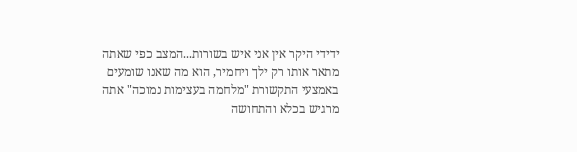ידידי היקר אין אני איש בשורות...המצב כפי שאתה מתאר אותו רק ילך ויחמיר, הוא מה שאנו שומעים באמצעי התקשורת "מלחמה בעצימות נמוכה" אתה מרגיש בכלא והתחושה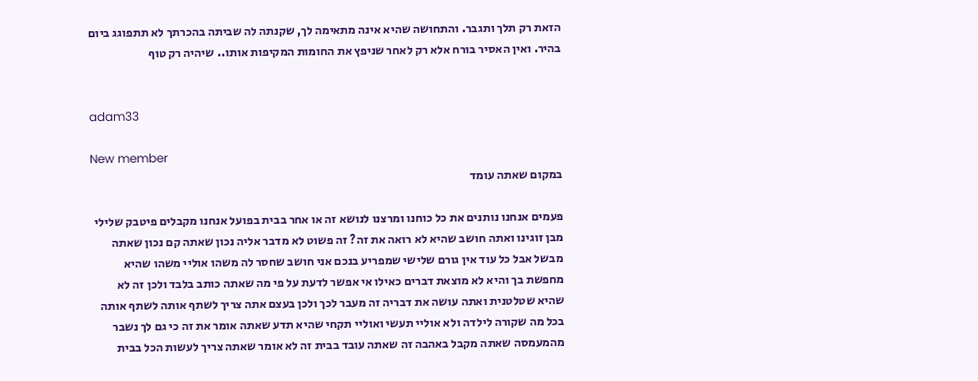הזאת רק תלך ותגבר. והתחושה שהיא אינה מתאימה לך, שקנתה לה שביתה בהכרתך לא תתפוגג ביום בהיר. ואין האסיר בורח אלא רק לאחר שניפץ את החומות המקיפות אותו.. שיהיה רק טוף


adam33

New member
במקום שאתה עומד

פעמים אנחנו נותנים את כל כוחנו ומרצנו לנושא זה או אחר בבית בפועל אנחנו מקבלים פיטבק שלילי מבן זוגינו ואתה חושב שהיא לא רואה את זה? זה פשוט לא מדבר אליה נכון שאתה קם נכון שאתה מבשל אבל כל עוד אין גורם שלישי שמפריע בנכם אני חושב שחסר לה משהו אוליי משהו שהיא מחפשת בך והיא לא מוצאת דברים כאילו אי אפשר לדעת על פי מה שאתה כותב בלבד ולכן זה לא שהיא שטלטנית ואתה עושה את דבריה זה מעבר לכך ולכן בעצם אתה צריך לשתף אותה לשתף אותה בכל מה שקורה לילדה ולא אוליי תעשי ואוליי תקחי שהיא תדע שאתה אומר את זה כי גם לך נשבר מהמעמסה שאתה מקבל באהבה זה שאתה עובד בבית זה לא אומר שאתה צריך לעשות הכל בבית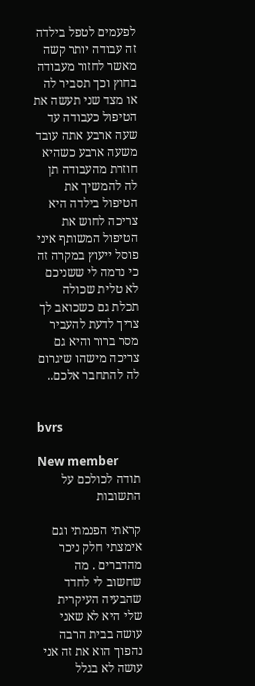לפעמים לטפל בילדה זה עבודה יותר קשה מאשר לחזור מעבודה בחוץ וכך תסביר לה או מצד שני תעשה את הטיפול כעבודה עד שעה ארבע אתה עובד משעה ארבע כשהיא חוזרת מהעבודה תן לה להמשיך את הטיפול בילדה היא צריכה לחוש את הטיפול המשותף איני פוסל ייעוץ במקרה זה כי נדמה לי ששניכם לא טלית שכולה תכלת גם כשכואב לך צריך לדעת להעביר מסר ברור והיא גם צריכה מישהו שיגרום לה להתחבר אלכם..


bvrs

New member
תודה לכולכם על התשובות

קראתי הפנמתי וגם אימצתי חלק ניכר מהדברים . מה שחשוב לי לחדד שהבעיה העיקרית שלי היא לא שאני עושה בבית הרבה נהפוך הוא את זה אני עושה לא בגלל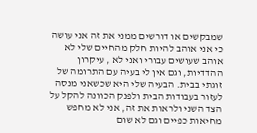שמבקשים או דורשים ממני את זה אני עושה כי אני אוהב להיות חלק מהחיים שלי לא אוהב שעושים עבורי ואני לא , עיקרון ההדדיות, וגם אין לי בעיה עם התרומה של זוגתי בבית. הבעיה שלי היא שכשאני מנסה לעזור בעבודות הבית ולפנק הכוונה להקל על הצד השני ולראות את זה, אני לא מחפש מחיאות כפיים וגם לא שום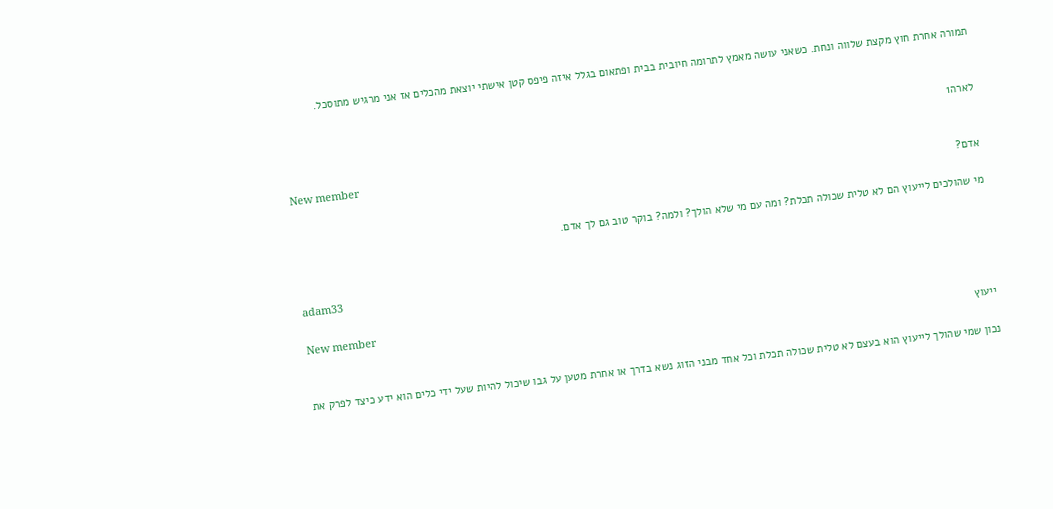תמורה אחרת חוץ מקצת שלווה ונחת. כשאני עושה מאמץ לתרומה חיובית בבית ופתאום בגלל איזה פיפס קטן אישתי יוצאת מהכלים אז אני מרגיש מתוסכל.


לארה1

New member
אדם?

מי שהולכים לייעוץ הם לא טלית שכולה תכלת? ומה עם מי שלא הולך? ולמה? בוקר טוב גם לך אדם.


adam33

New member
ייעוץ

נכון שמי שהולך לייעוץ הוא בעצם לא טלית שכולה תכלת וכל אחד מבני הזוג נשא בדרך או אחרת מטען על גבו שיכול להיות שעל ידי כלים הוא ידע כיצד לפרק את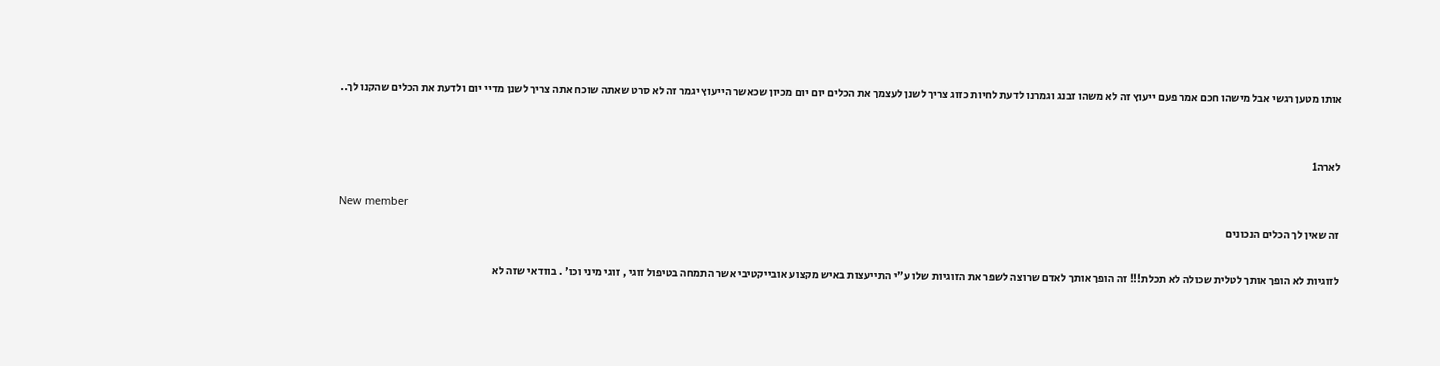אותו מטען רגשי אבל מישהו חכם אמר פעם ייעוץ זה לא משהו זבנג וגמרנו לדעת לחיות כזוג צריך לשנן לעצמך את הכלים יום יום מכיון שכאשר הייעוץ יגמר זה לא סרט שאתה שוכח אתה צריך לשנן מדיי יום ולדעת את הכלים שהקנו לך..


לארה1

New member
זה שאין לך הכלים הנכונים

לזוגיות לא הופך אותך לטלית שכולה לא תכלת!!! זה הופך אותך לאדם שרוצה לשפר את הזוגיות שלו ע"י התייעצות באיש מקצוע אובייקטיבי אשר התמחה בטיפול זוגי , זוגי מיני וכו' . בוודאי שזה לא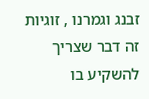זבנג וגמרנו , זוגיות זה דבר שצריך להשקיע בו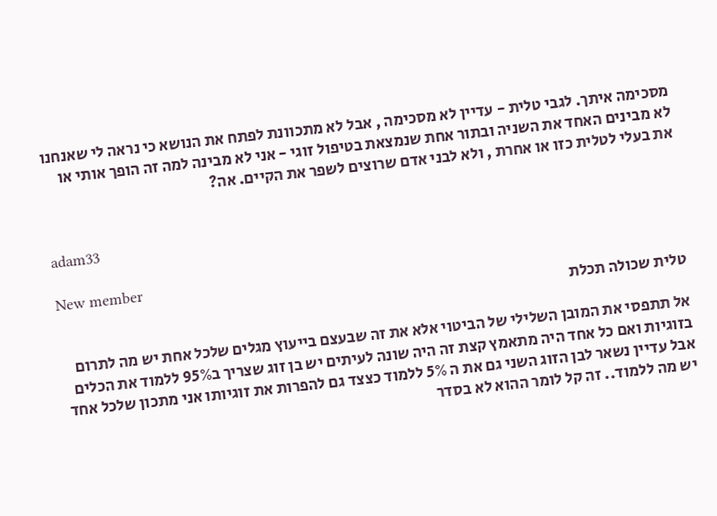מסכימה איתך. לגבי טלית - עדיין לא מסכימה , אבל לא מתכוונת לפתח את הנושא כי נראה לי שאנחנו לא מבינים האחד את השניה ובתור אחת שנמצאת בטיפול זוגי - אני לא מבינה למה זה הופך אותי או את בעלי לטלית כזו או אחרת , ולא לבני אדם שרוצים לשפר את הקיים. אה?


adam33

New member
טלית שכולה תכלת

אל תתפסי את המובן השלילי של הביטוי אלא את זה שבעצם בייעוץ מגלים שלכל אחת יש מה לתרום בזוגיות ואם כל אחד היה מתאמץ קצת זה היה שונה לעיתים יש בן זוג שצריך ב95% ללמוד את הכלים אבל עדיין נשאר לבן הזוג השני גם את ה 5% ללמוד כצצד גם להפרות את זוגיותו אני מתכון שלכל אחד יש מה ללמוד.. זה קל לומר ההוא לא בסדר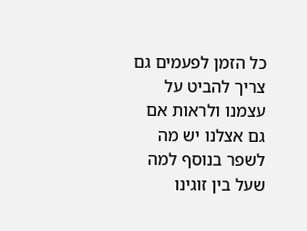כל הזמן לפעמים גם צריך להביט על עצמנו ולראות אם גם אצלנו יש מה לשפר בנוסף למה שעל בין זוגינו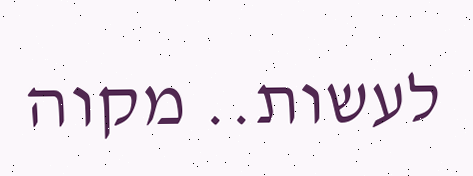לעשות.. מקוה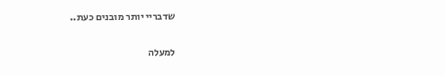שדבריי יותר מובנים כעת..

למעלה